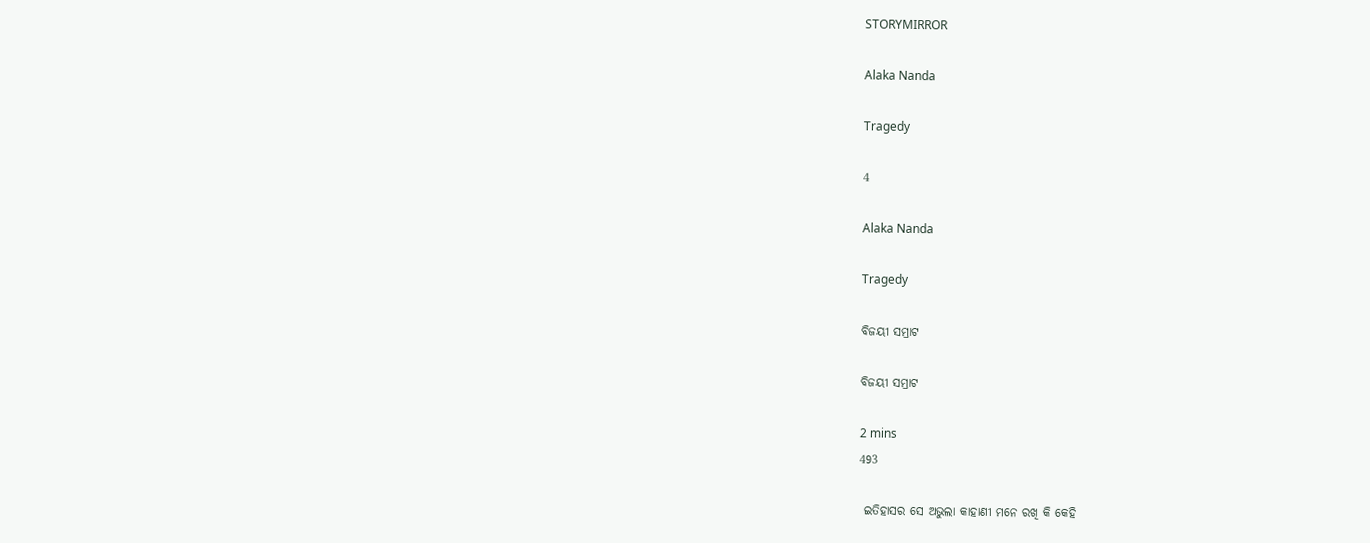STORYMIRROR

Alaka Nanda

Tragedy

4

Alaka Nanda

Tragedy

ବିଜୟୀ ସମ୍ରାଟ

ବିଜୟୀ ସମ୍ରାଟ

2 mins
493

 ଇତିହାସର ସେ ଅଭୁଲା କାହାଣୀ ମନେ ରଖି କି କେହି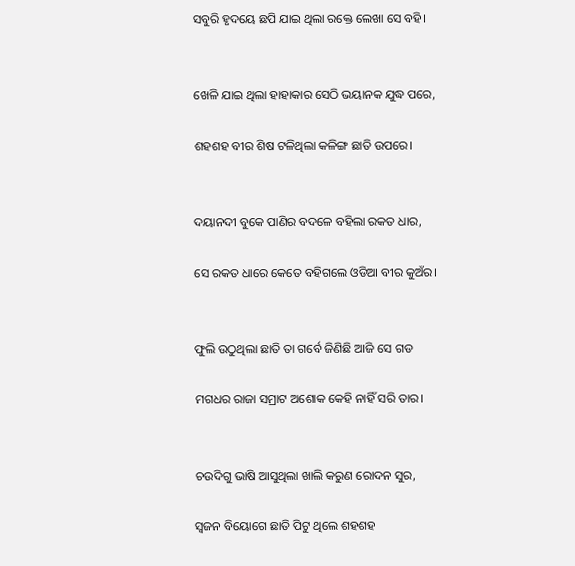ସବୁରି ହୃଦୟେ ଛପି ଯାଇ ଥିଲା ରକ୍ତେ ଲେଖା ସେ ବହି।


ଖେଳି ଯାଇ ଥିଲା ହାହାକାର ସେଠି ଭୟାନକ ଯୁଦ୍ଧ ପରେ,

ଶହଶହ ବୀର ଶିଷ ଟଳିଥିଲା କଳିଙ୍ଗ ଛାତି ଉପରେ।


ଦୟାନଦୀ ବୁକେ ପାଣିର ବଦଳେ ବହିଲା ରକତ ଧାର,

ସେ ରକତ ଧାରେ କେତେ ବହିଗଲେ ଓଡିଆ ବୀର କୁଅଁର।


ଫୁଲି ଉଠୁଥିଲା ଛାତି ତା ଗର୍ବେ ଜିଣିଛି ଆଜି ସେ ଗଡ

ମଗଧର ରାଜା ସମ୍ରାଟ ଅଶୋକ କେହି ନାହିଁ ସରି ତାର।


ଚଉଦିଗୁ ଭାଷି ଆସୁଥିଲା ଖାଲି କରୁଣ ରୋଦନ ସୁର,

ସ୍ୱଜନ ବିୟୋଗେ ଛାତି ପିଟୁ ଥିଲେ ଶହଶହ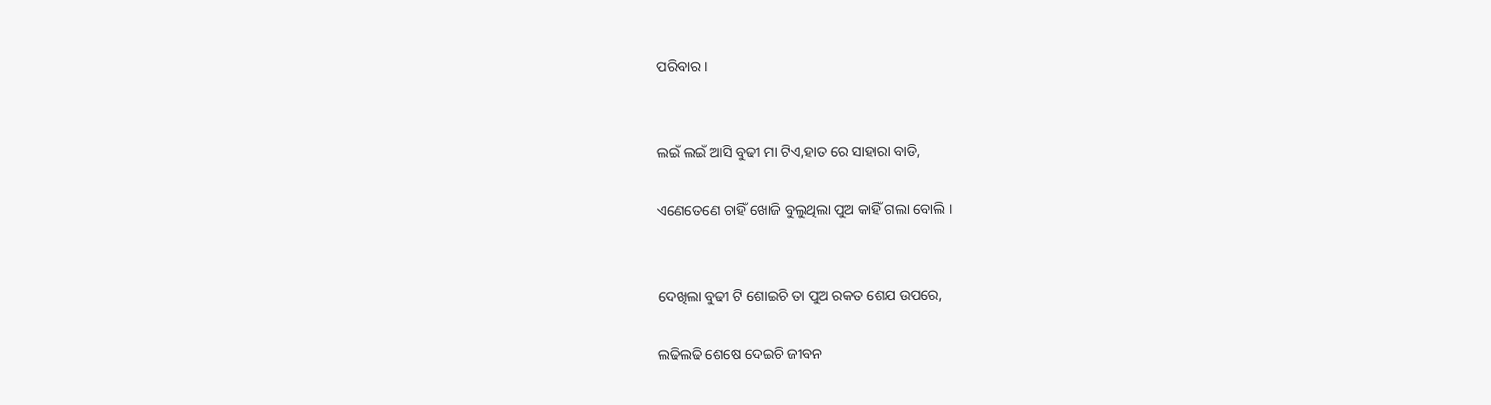ପରିବାର।


ଲଇଁ ଲଇଁ ଆସି ବୁଢୀ ମା ଟିଏ,ହାତ ରେ ସାହାରା ବାଡି,

ଏଣେତେଣେ ଚାହିଁ ଖୋଜି ବୁଲୁଥିଲା ପୁଅ କାହିଁ ଗଲା ବୋଲି ।


ଦେଖିଲା ବୁଢୀ ଟି ଶୋଇଚି ତା ପୁଅ ରକତ ଶେଯ ଉପରେ,

ଲଢିଲଢି ଶେଷେ ଦେଇଚି ଜୀବନ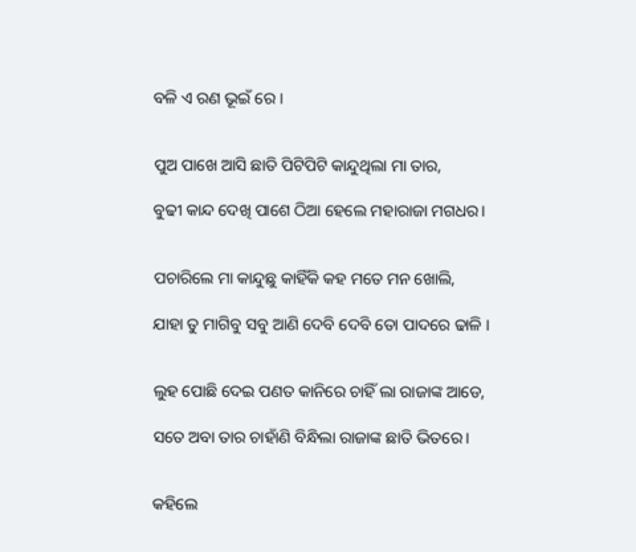ବଳି ଏ ରଣ ଭୂଇଁ ରେ ।


ପୁଅ ପାଖେ ଆସି ଛାତି ପିଟିପିଟି କାନ୍ଦୁଥିଲା ମା ତାର,

ବୁଢୀ କାନ୍ଦ ଦେଖି ପାଶେ ଠିଆ ହେଲେ ମହାରାଜା ମଗଧର।


ପଚାରିଲେ ମା କାନ୍ଦୁଛୁ କାହିଁକି କହ ମତେ ମନ ଖୋଲି,

ଯାହା ତୁ ମାଗିବୁ ସବୁ ଆଣି ଦେବି ଦେବି ତୋ ପାଦରେ ଢାଳି ।


ଲୁହ ପୋଛି ଦେଇ ପଣତ କାନିରେ ଚାହିଁ ଲା ରାଜାଙ୍କ ଆଡେ,

ସତେ ଅବା ତାର ଚାହାଁଣି ବିନ୍ଧିଲା ରାଜାଙ୍କ ଛାତି ଭିତରେ।


କହିଲେ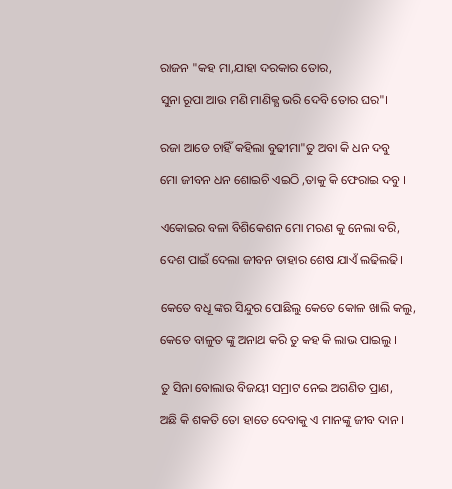ରାଜନ "କହ ମା,ଯାହା ଦରକାର ତୋର,

ସୁନା ରୂପା ଆଉ ମଣି ମାଣିକ୍ଯ ଭରି ଦେବି ତୋର ଘର"।


ରଜା ଆଡେ ଚାହିଁ କହିଲା ବୁଢୀମା"ତୁ ଅବା କି ଧନ ଦବୁ

ମୋ ଜୀବନ ଧନ ଶୋଇଚି ଏଇଠି ,ତାକୁ କି ଫେରାଇ ଦବୁ ।


ଏକୋଇର ବଳା ବିଶିକେଶନ ମୋ ମରଣ କୁ ନେଲା ବରି,

ଦେଶ ପାଇଁ ଦେଲା ଜୀବନ ତାହାର ଶେଷ ଯାଏଁ ଲଢିଲଢି।


କେତେ ବଧୂ ଙ୍କର ସିନ୍ଦୁର ପୋଛିଲୁ କେତେ କୋଳ ଖାଲି କଲୁ,

କେତେ ବାଳୁତ ଙ୍କୁ ଅନାଥ କରି ତୁ କହ କି ଲାଭ ପାଇଲୁ ।


ତୁ ସିନା ବୋଲାଉ ବିଜୟୀ ସମ୍ରାଟ ନେଇ ଅଗଣିତ ପ୍ରାଣ,

ଅଛି କି ଶକତି ତୋ ହାତେ ଦେବାକୁ ଏ ମାନଙ୍କୁ ଜୀବ ଦାନ ।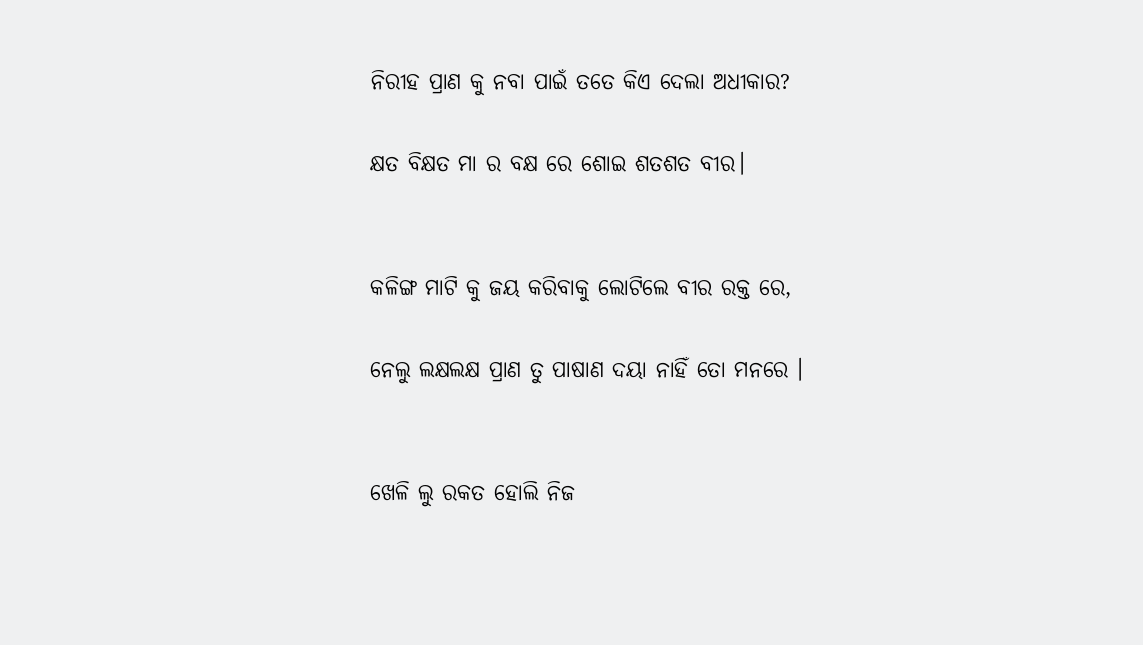ନିରୀହ ପ୍ରାଣ କୁ ନବା ପାଇଁ ତତେ କିଏ ଦେଲା ଅଧୀକାର?

କ୍ଷତ ବିକ୍ଷତ ମା ର ବକ୍ଷ ରେ ଶୋଇ ଶତଶତ ବୀର।


କଳିଙ୍ଗ ମାଟି କୁ ଜୟ କରିବାକୁ ଲୋଟିଲେ ବୀର ରକ୍ତ ରେ,

ନେଲୁ ଲକ୍ଷଲକ୍ଷ ପ୍ରାଣ ତୁ ପାଷାଣ ଦୟା ନାହିଁ ତୋ ମନରେ ।


ଖେଳି ଲୁ ରକତ ହୋଲି ନିଜ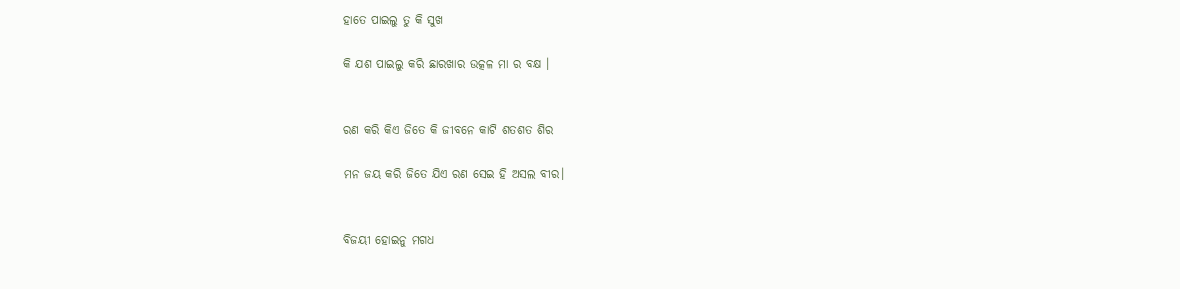ହାତେ ପାଇଲୁ ତୁ କି ସୁଖ

କି ଯଶ ପାଇଲୁ କରି ଛାରଖାର ଉତ୍କଳ ମା ର ବକ୍ଷ ।


ରଣ କରି କିଏ ଜିତେ କି ଜୀବନେ କାଟି ଶତଶତ ଶିର

ମନ ଜୟ କରି ଜିତେ ଯିଏ ରଣ ସେଇ ହି ଅସଲ ବୀର।


ବିଜୟୀ ହୋଇନୁ ମଗଧ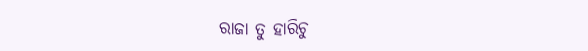ରାଜା ତୁ ହାରିଚୁ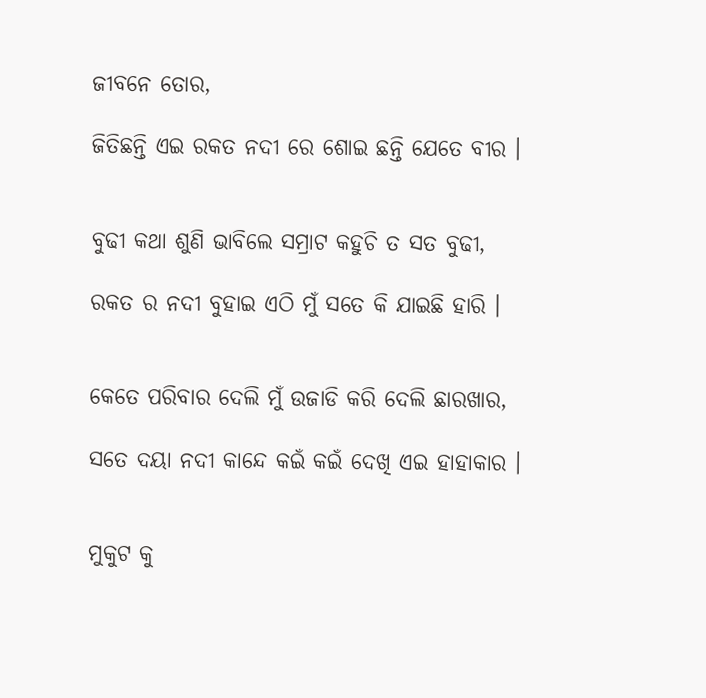ଜୀବନେ ତୋର,

ଜିତିଛନ୍ତି ଏଇ ରକତ ନଦୀ ରେ ଶୋଇ ଛନ୍ତି ଯେତେ ବୀର ।


ବୁଢୀ କଥା ଶୁଣି ଭାବିଲେ ସମ୍ରାଟ କହୁଚି ତ ସତ ବୁଢୀ,

ରକତ ର ନଦୀ ବୁହାଇ ଏଠି ମୁଁ ସତେ କି ଯାଇଛି ହାରି ।


କେତେ ପରିବାର ଦେଲି ମୁଁ ଉଜାଡି କରି ଦେଲି ଛାରଖାର,

ସତେ ଦୟା ନଦୀ କାନ୍ଦେ କଇଁ କଇଁ ଦେଖି ଏଇ ହାହାକାର ।


ମୁକୁଟ କୁ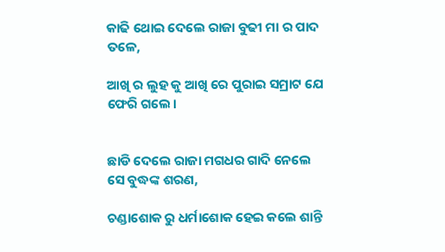କାଢି ଥୋଇ ଦେଲେ ରାଜା ବୁଢୀ ମା ର ପାଦ ତଳେ,

ଆଖି ର ଲୁହ କୁ ଆଖି ରେ ପୁରାଇ ସମ୍ରାଟ ଯେ ଫେରି ଗଲେ।


ଛାଡି ଦେଲେ ରାଜା ମଗଧର ଗାଦି ନେଲେ ସେ ବୁଦ୍ଧଙ୍କ ଶରଣ,

ଚଣ୍ଡାଶୋକ ରୁ ଧର୍ମାଶୋକ ହେଇ କଲେ ଶାନ୍ତି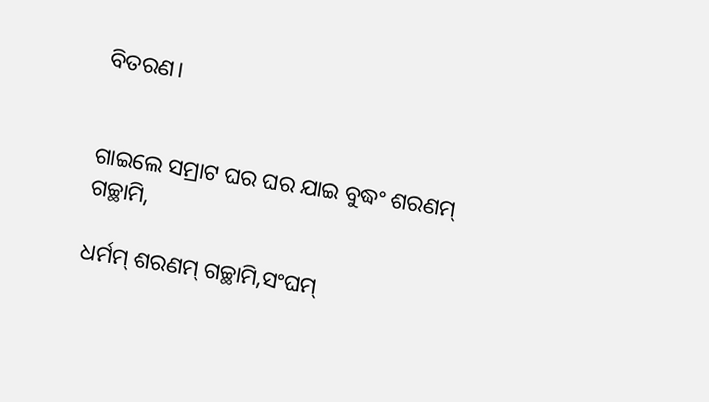ବିତରଣ।


ଗାଇଲେ ସମ୍ରାଟ ଘର ଘର ଯାଇ ବୁଦ୍ଧଂ ଶରଣମ୍ ଗଚ୍ଛାମି,

ଧର୍ମମ୍ ଶରଣମ୍ ଗଚ୍ଛାମି,ସଂଘମ୍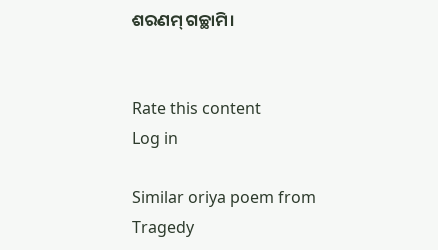ଶରଣମ୍ ଗଚ୍ଛାମି।


Rate this content
Log in

Similar oriya poem from Tragedy